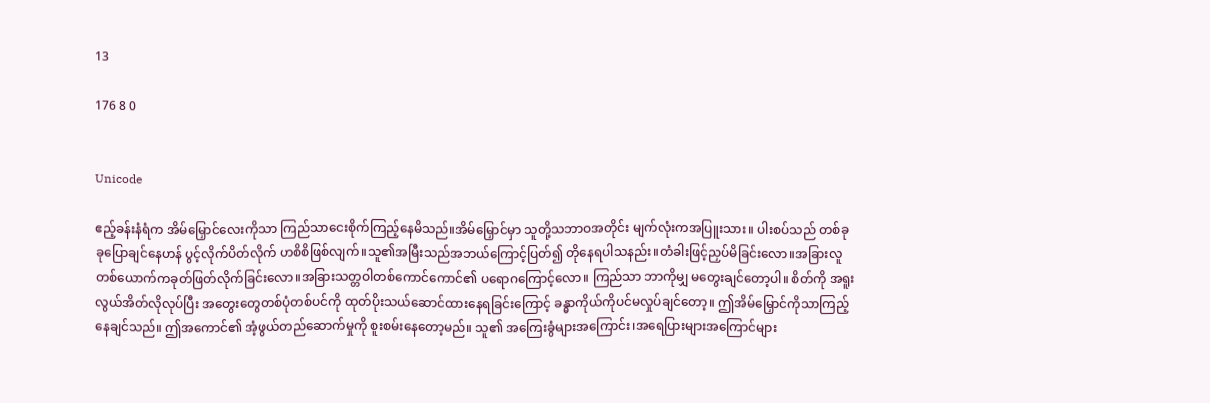13

176 8 0


Unicode

ဧည့်ခန်းနံရံက အိမ်မြှောင်လေးကိုသာ ကြည်သာငေးစိုက်ကြည့်နေမိသည်။အိမ်မြှောင်မှာ သူတို့သဘာဝအတိုင်း မျက်လုံးကအပြူးသား။ ပါးစပ်သည် တစ်ခုခုပြောချင်နေဟန် ပွင့်လိုက်ပိတ်လိုက် ဟစိစိဖြစ်လျက်။သူ၏အမြီးသည်အဘယ်ကြောင့်ပြတ်၍ တိုနေရပါသနည်း။တံခါးဖြင့်ညှပ်မိခြင်းလော။အခြားလူတစ်ယောက်ကခုတ်ဖြတ်လိုက်ခြင်းလော။အခြားသတ္တဝါတစ်ကောင်ကောင်၏ ပရောဂကြောင့်လော။ ကြည်သာ ဘာကိုမျှ မတွေးချင်တော့ပါ။ စိတ်ကို အရူးလွယ်အိတ်လိုလုပ်ပြီး အတွေးတွေတစ်ပုံတစ်ပင်ကို ထုတ်ပိုးသယ်ဆောင်ထားနေရခြင်းကြောင့် ခန္ဓာကိုယ်ကိုပင်မလှုပ်ချင်တော့။ ဤအိမ်မြှောင်ကိုသာကြည့်နေချင်သည်။ ဤအကောင်၏ အံ့ဖွယ်တည်ဆောက်မှုကို စူးစမ်းနေတော့မည်။ သူ၏ အကြေးခွံများအကြောင်း၊အရေပြားများအကြောင်များ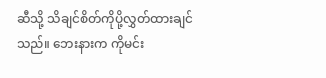ဆီသို့ သိချင်စိတ်ကိုပို့လွှတ်ထားချင်
သည်။ ဘေးနားက ကိုမင်း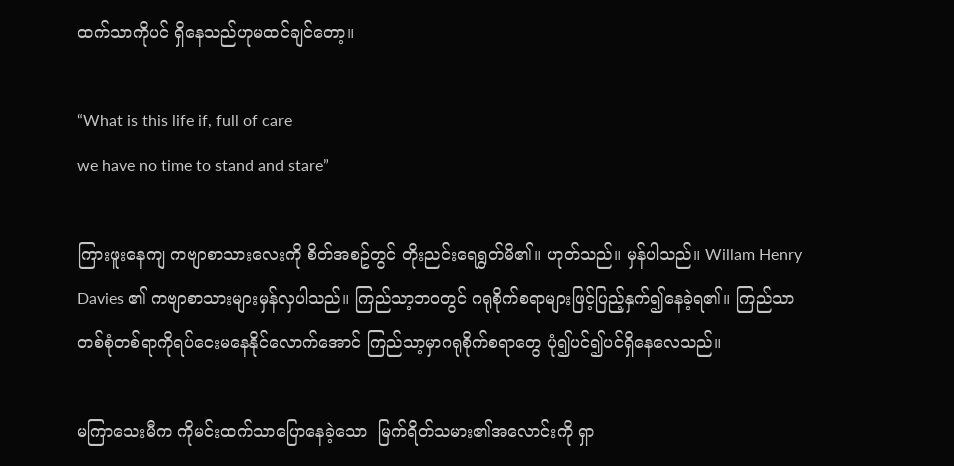ထက်သာကိုပင် ရှိနေသည်ဟုမထင်ချင်တော့။

“What is this life if, full of care
we have no time to stand and stare”

ကြားဖူးနေကျ ကဗျာစာသားလေးကို စိတ်အစဥ်တွင် တိုးညင်းရေရွတ်မိ၏။ ဟုတ်သည်။ မှန်ပါသည်။ Willam Henry Davies ၏ ကဗျာစာသားများမှန်လှပါသည်။ ကြည်သာ့ဘဝတွင် ဂရုစိုက်စရာများဖြင့်ပြည့်နှက်၍နေခဲ့ရ၏။ ကြည်သာ တစ်စုံတစ်ရာကိုရပ်ငေးမနေနိုင်လောက်အောင် ကြည်သာ့မှာဂရုစိုက်စရာတွေ ပုံ၍ပင်၍ပင်ရှိနေလေသည်။

မကြာသေးမီက ကိုမင်းထက်သာပြောနေခဲ့သော  မြက်ရိတ်သမား၏အလောင်းကို ရှာ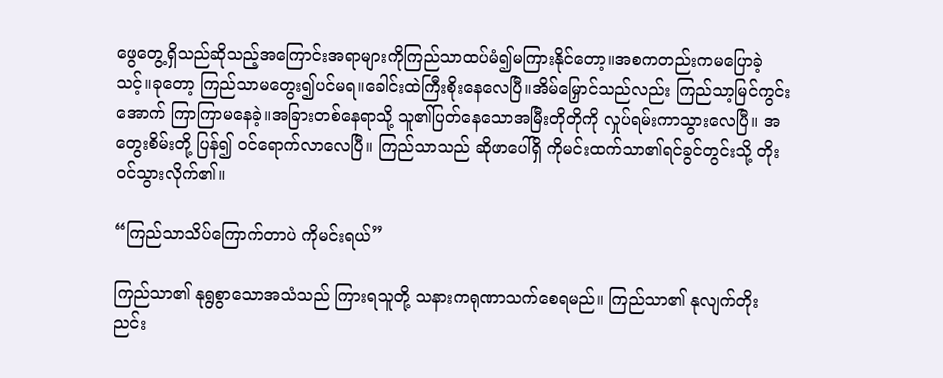ဖွေတွေ့ရှိသည်ဆိုသည့်အကြောင်းအရာများကိုကြည်သာထပ်မံ၍မကြားနိုင်တော့။အစကတည်းကမပြောခဲ့သင့်။ခုတော့ ကြည်သာမတွေး၍ပင်မရ။ခေါင်းထဲကြီးစိုးနေလေပြီ။အိမ်မြှောင်သည်လည်း ကြည်သာ့မြင်ကွင်းအောက် ကြာကြာမနေခဲ့။အခြားတစ်နေရာသို့ သူ၏ပြတ်နေသောအမြီးတိုတိုကို လှုပ်ရမ်းကာသွားလေပြီ။ အတွေးစိမ်းတို့ ပြန်၍ ဝင်ရောက်လာလေပြီ။ ကြည်သာသည် ဆိုဖာပေါ်ရှိ ကိုမင်းထက်သာ၏ရင်ခွင်တွင်းသို့ တိုးဝင်သွားလိုက်၏။

“ကြည်သာသိပ်ကြောက်တာပဲ ကိုမင်းရယ်”

ကြည်သာ၏ နုရွစွာသောအသံသည် ကြားရသူတို့ သနားကရုဏာသက်စေရမည်။ ကြည်သာ၏ နုလျက်တိုးညင်း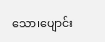သော၊ပျောင်း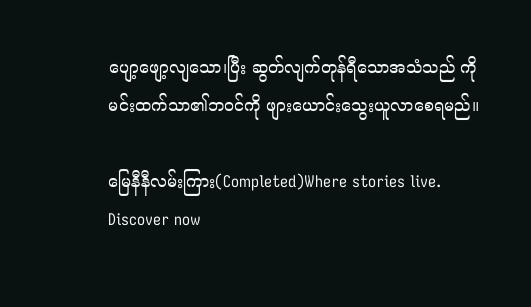ပျော့ဖျော့လျသော၊ပြီး ဆွတ်လျက်တုန်ရီသောအသံသည် ကိုမင်းထက်သာ၏ဘဝင်ကို ဖျားယောင်းသွေးယူလာစေရမည်။

မြေနီနီလမ်းကြား(Completed)Where stories live. Discover now